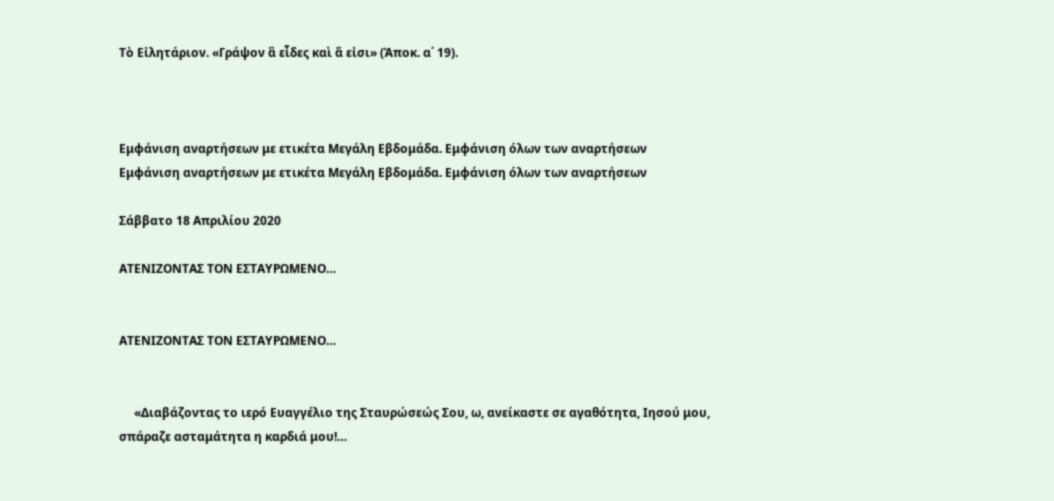Τὸ Εἰλητάριον. «Γράψον ἃ εἶδες καὶ ἅ εἰσι» (Ἀποκ. α΄ 19).



Εμφάνιση αναρτήσεων με ετικέτα Μεγάλη Εβδομάδα. Εμφάνιση όλων των αναρτήσεων
Εμφάνιση αναρτήσεων με ετικέτα Μεγάλη Εβδομάδα. Εμφάνιση όλων των αναρτήσεων

Σάββατο 18 Απριλίου 2020

ΑΤΕΝΙΖΟΝΤΑΣ ΤΟΝ ΕΣΤΑΥΡΩΜΕΝΟ…


ΑΤΕΝΙΖΟΝΤΑΣ ΤΟΝ ΕΣΤΑΥΡΩΜΕΝΟ…


     «Διαβάζοντας το ιερό Ευαγγέλιο της Σταυρώσεώς Σου, ω, ανείκαστε σε αγαθότητα, Ιησού μου, σπάραζε ασταμάτητα η καρδιά μου!…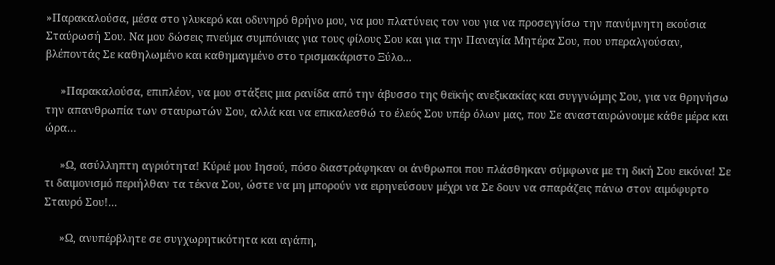»Παρακαλούσα, μέσα στο γλυκερό και οδυνηρό θρήνο μου, να μου πλατύνεις τον νου για να προσεγγίσω την πανύμνητη εκούσια Σταύρωσή Σου. Να μου δώσεις πνεύμα συμπόνιας για τους φίλους Σου και για την Παναγία Μητέρα Σου, που υπεραλγούσαν, βλέποντάς Σε καθηλωμένο και καθημαγμένο στο τρισμακάριστο Ξύλο...

     »Παρακαλούσα, επιπλέον, να μου στάξεις μια ρανίδα από την άβυσσο της θεϊκής ανεξικακίας και συγγνώμης Σου, για να θρηνήσω την απανθρωπία των σταυρωτών Σου, αλλά και να επικαλεσθώ το έλεός Σου υπέρ όλων μας, που Σε ανασταυρώνουμε κάθε μέρα και ώρα…

     »Ω, ασύλληπτη αγριότητα! Κύριέ μου Ιησού, πόσο διαστράφηκαν οι άνθρωποι που πλάσθηκαν σύμφωνα με τη δική Σου εικόνα! Σε τι δαιμονισμό περιήλθαν τα τέκνα Σου, ώστε να μη μπορούν να ειρηνεύσουν μέχρι να Σε δουν να σπαράζεις πάνω στον αιμόφυρτο Σταυρό Σου!...

     »Ω, ανυπέρβλητε σε συγχωρητικότητα και αγάπη,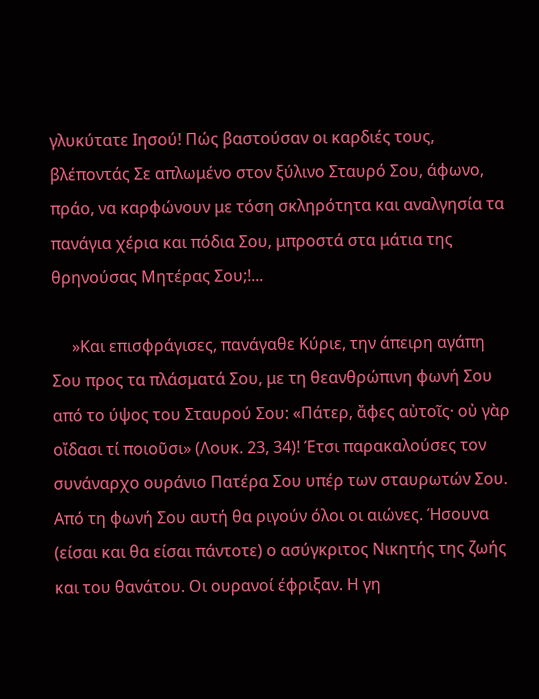γλυκύτατε Ιησού! Πώς βαστούσαν οι καρδιές τους, βλέποντάς Σε απλωμένο στον ξύλινο Σταυρό Σου, άφωνο, πράο, να καρφώνουν με τόση σκληρότητα και αναλγησία τα πανάγια χέρια και πόδια Σου, μπροστά στα μάτια της θρηνούσας Μητέρας Σου;!...

     »Και επισφράγισες, πανάγαθε Κύριε, την άπειρη αγάπη Σου προς τα πλάσματά Σου, με τη θεανθρώπινη φωνή Σου από το ύψος του Σταυρού Σου: «Πάτερ, ἄφες αὐτοῖς· οὐ γὰρ οἴδασι τί ποιοῦσι» (Λουκ. 23, 34)! Έτσι παρακαλούσες τον συνάναρχο ουράνιο Πατέρα Σου υπέρ των σταυρωτών Σου. Από τη φωνή Σου αυτή θα ριγούν όλοι οι αιώνες. Ήσουνα (είσαι και θα είσαι πάντοτε) ο ασύγκριτος Νικητής της ζωής και του θανάτου. Οι ουρανοί έφριξαν. Η γη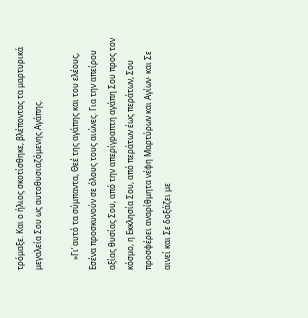τρόμαξε. Και ο ήλιος σκοτίσθηκε, βλέποντας τα μαρτυρικά μεγαλεία Σου ως αυτοθυσιαζόμενης Αγάπης.

     »Γι’ αυτό τα σύμπαντα, Θεέ της αγάπης και του ελέους, Εσένα προσκυνούν σε όλους τους αιώνες. Για την απείρου αξίας θυσίας Σου, από την απερίγραπτη αγάπη Σου προς τον κόσμο, η Εκκλησία Σου, από περάτων έως περάτων, Σου προσφέρει αναρίθμητα νέφη Μαρτύρων και Αγίων· και Σε αινεί και Σε δοξάζει με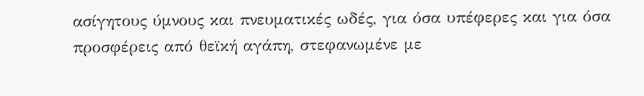ασίγητους ύμνους και πνευματικές ωδές, για όσα υπέφερες και για όσα προσφέρεις από θεϊκή αγάπη, στεφανωμένε με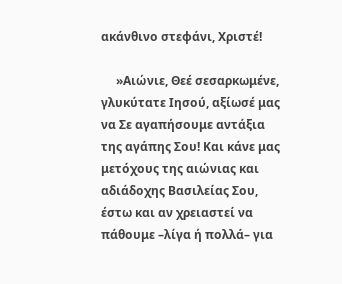ακάνθινο στεφάνι, Χριστέ!

     »Αιώνιε, Θεέ σεσαρκωμένε, γλυκύτατε Ιησού, αξίωσέ μας να Σε αγαπήσουμε αντάξια της αγάπης Σου! Και κάνε μας μετόχους της αιώνιας και αδιάδοχης Βασιλείας Σου, έστω και αν χρειαστεί να πάθουμε –λίγα ή πολλά– για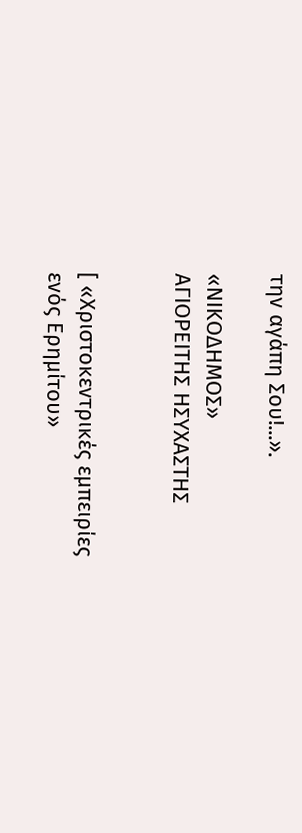την αγάπη Σου!...».

«ΝΙΚΟΔΗΜΟΣ»
ΑΓΙΟΡΕΙΤΗΣ ΗΣΥΧΑΣΤΗΣ


[ «Χριστοκεντρικές εμπειρίες
ενός Ερημίτου»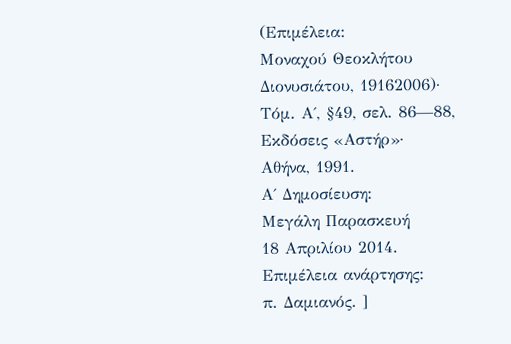(Επιμέλεια:
Μοναχού Θεοκλήτου
Διονυσιάτου, 19162006)·
Τόμ. Α΄, §49, σελ. 86—88,
Εκδόσεις «Αστήρ»·
Αθήνα, 1991.
Α΄ Δημοσίευση:
Μεγάλη Παρασκευή
18 Απριλίου 2014.
Επιμέλεια ανάρτησης:
π. Δαμιανός. ]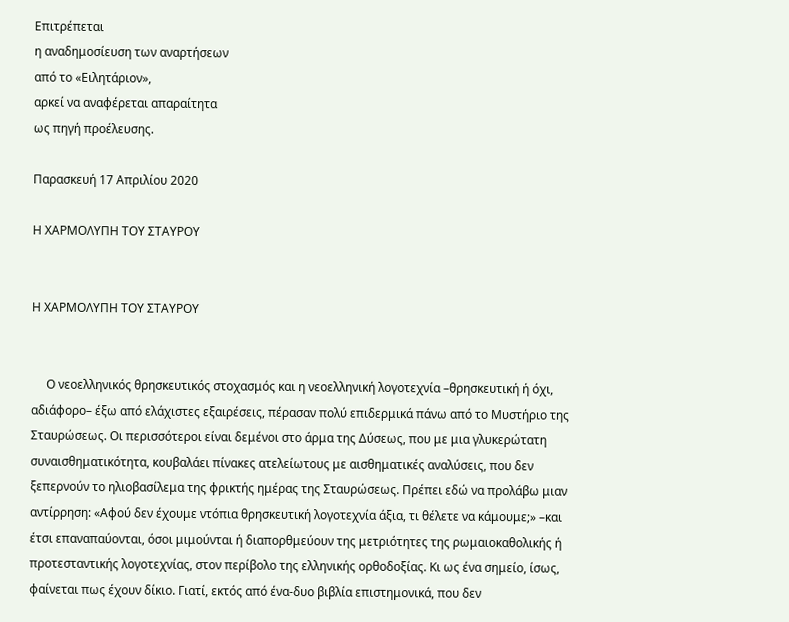Επιτρέπεται
η αναδημοσίευση των αναρτήσεων
από το «Ειλητάριον»,
αρκεί να αναφέρεται απαραίτητα
ως πηγή προέλευσης.

Παρασκευή 17 Απριλίου 2020

Η ΧΑΡΜΟΛΥΠΗ ΤΟΥ ΣΤΑΥΡΟΥ


Η ΧΑΡΜΟΛΥΠΗ ΤΟΥ ΣΤΑΥΡΟΥ


     Ο νεοελληνικός θρησκευτικός στοχασμός και η νεοελληνική λογοτεχνία –θρησκευτική ή όχι, αδιάφορο– έξω από ελάχιστες εξαιρέσεις, πέρασαν πολύ επιδερμικά πάνω από το Μυστήριο της Σταυρώσεως. Οι περισσότεροι είναι δεμένοι στο άρμα της Δύσεως, που με μια γλυκερώτατη συναισθηματικότητα, κουβαλάει πίνακες ατελείωτους με αισθηματικές αναλύσεις, που δεν ξεπερνούν το ηλιοβασίλεμα της φρικτής ημέρας της Σταυρώσεως. Πρέπει εδώ να προλάβω μιαν αντίρρηση: «Αφού δεν έχουμε ντόπια θρησκευτική λογοτεχνία άξια, τι θέλετε να κάμουμε;» –και έτσι επαναπαύονται, όσοι μιμούνται ή διαπορθμεύουν της μετριότητες της ρωμαιοκαθολικής ή προτεσταντικής λογοτεχνίας, στον περίβολο της ελληνικής ορθοδοξίας. Κι ως ένα σημείο, ίσως, φαίνεται πως έχουν δίκιο. Γιατί, εκτός από ένα-δυο βιβλία επιστημονικά, που δεν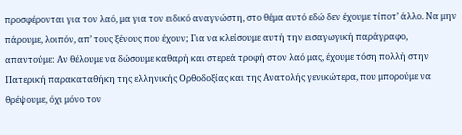προσφέρονται για τον λαό, μα για τον ειδικό αναγνώστη, στο θέμα αυτό εδώ δεν έχουμε τίποτ’ άλλο. Να μην πάρουμε, λοιπόν, απ’ τους ξένους που έχουν; Για να κλείσουμε αυτή την εισαγωγική παράγραφο, απαντούμε: Αν θέλουμε να δώσουμε καθαρή και στερεά τροφή στον λαό μας, έχουμε τόση πολλή στην Πατερική παρακαταθήκη της ελληνικής Ορθοδοξίας και της Ανατολής γενικώτερα, που μπορούμε να θρέψουμε, όχι μόνο τον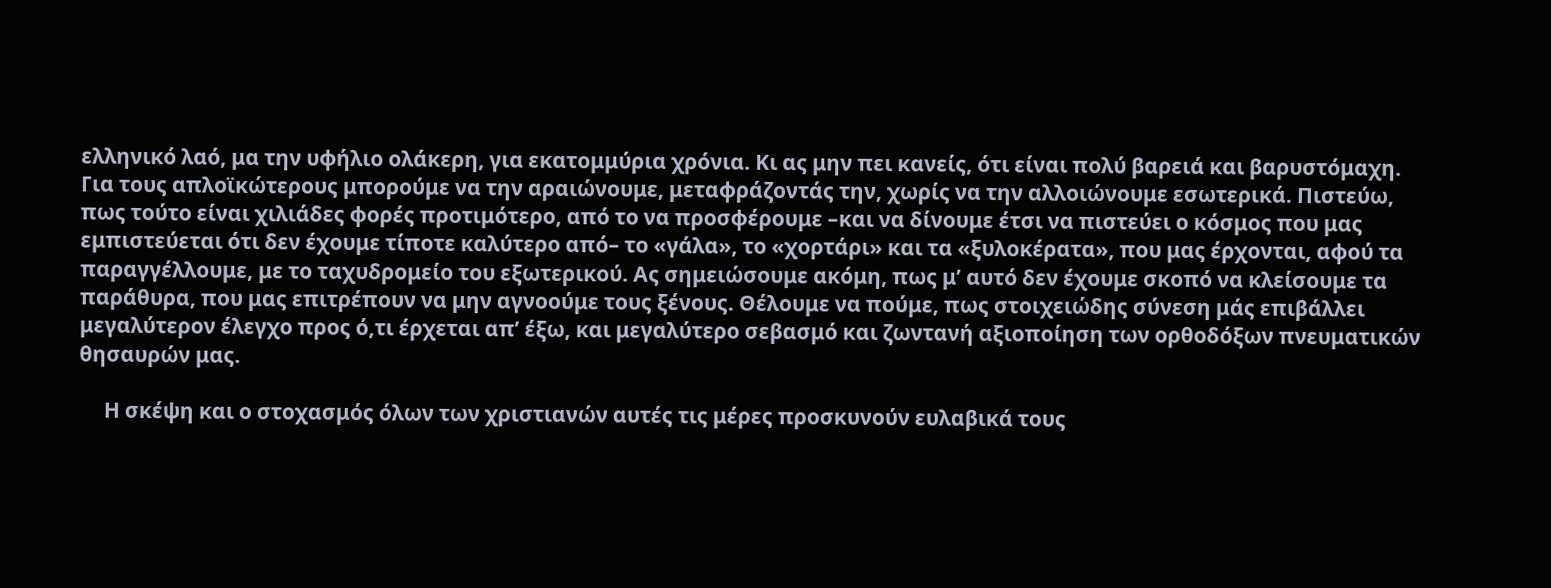ελληνικό λαό, μα την υφήλιο ολάκερη, για εκατομμύρια χρόνια. Κι ας μην πει κανείς, ότι είναι πολύ βαρειά και βαρυστόμαχη. Για τους απλοϊκώτερους μπορούμε να την αραιώνουμε, μεταφράζοντάς την, χωρίς να την αλλοιώνουμε εσωτερικά. Πιστεύω, πως τούτο είναι χιλιάδες φορές προτιμότερο, από το να προσφέρουμε –και να δίνουμε έτσι να πιστεύει ο κόσμος που μας εμπιστεύεται ότι δεν έχουμε τίποτε καλύτερο από– το «γάλα», το «χορτάρι» και τα «ξυλοκέρατα», που μας έρχονται, αφού τα παραγγέλλουμε, με το ταχυδρομείο του εξωτερικού. Ας σημειώσουμε ακόμη, πως μ’ αυτό δεν έχουμε σκοπό να κλείσουμε τα παράθυρα, που μας επιτρέπουν να μην αγνοούμε τους ξένους. Θέλουμε να πούμε, πως στοιχειώδης σύνεση μάς επιβάλλει μεγαλύτερον έλεγχο προς ό,τι έρχεται απ’ έξω, και μεγαλύτερο σεβασμό και ζωντανή αξιοποίηση των ορθοδόξων πνευματικών θησαυρών μας.

     Η σκέψη και ο στοχασμός όλων των χριστιανών αυτές τις μέρες προσκυνούν ευλαβικά τους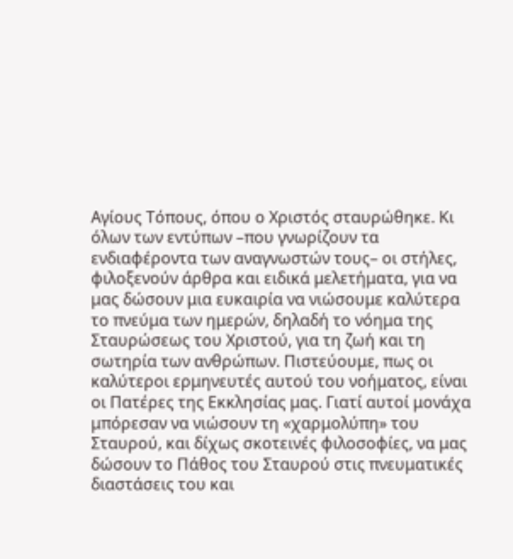Αγίους Τόπους, όπου ο Χριστός σταυρώθηκε. Κι όλων των εντύπων –που γνωρίζουν τα ενδιαφέροντα των αναγνωστών τους– οι στήλες, φιλοξενούν άρθρα και ειδικά μελετήματα, για να μας δώσουν μια ευκαιρία να νιώσουμε καλύτερα το πνεύμα των ημερών, δηλαδή το νόημα της Σταυρώσεως του Χριστού, για τη ζωή και τη σωτηρία των ανθρώπων. Πιστεύουμε, πως οι καλύτεροι ερμηνευτές αυτού του νοήματος, είναι οι Πατέρες της Εκκλησίας μας. Γιατί αυτοί μονάχα μπόρεσαν να νιώσουν τη «χαρμολύπη» του Σταυρού, και δίχως σκοτεινές φιλοσοφίες, να μας δώσουν το Πάθος του Σταυρού στις πνευματικές διαστάσεις του και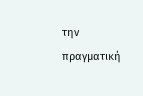την πραγματική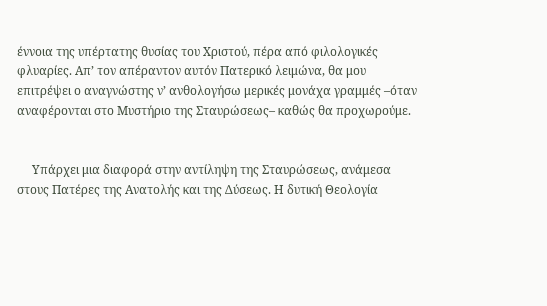έννοια της υπέρτατης θυσίας του Χριστού, πέρα από φιλολογικές φλυαρίες. Απ’ τον απέραντον αυτόν Πατερικό λειμώνα, θα μου επιτρέψει ο αναγνώστης ν’ ανθολογήσω μερικές μονάχα γραμμές –όταν αναφέρονται στο Μυστήριο της Σταυρώσεως– καθώς θα προχωρούμε.


     Υπάρχει μια διαφορά στην αντίληψη της Σταυρώσεως, ανάμεσα στους Πατέρες της Ανατολής και της Δύσεως. Η δυτική Θεολογία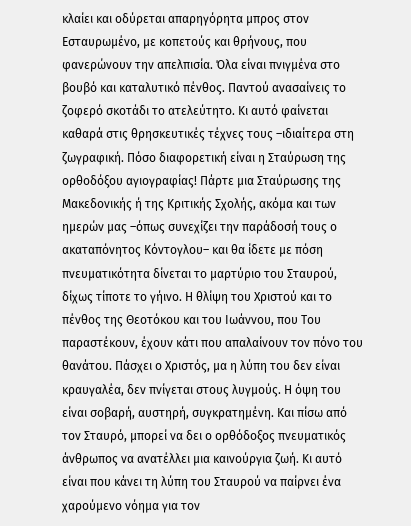κλαίει και οδύρεται απαρηγόρητα μπρος στον Εσταυρωμένο, με κοπετούς και θρήνους, που φανερώνουν την απελπισία. Όλα είναι πνιγμένα στο βουβό και καταλυτικό πένθος. Παντού ανασαίνεις το ζοφερό σκοτάδι το ατελεύτητο. Κι αυτό φαίνεται καθαρά στις θρησκευτικές τέχνες τους –ιδιαίτερα στη ζωγραφική. Πόσο διαφορετική είναι η Σταύρωση της ορθοδόξου αγιογραφίας! Πάρτε μια Σταύρωσης της Μακεδονικής ή της Κριτικής Σχολής, ακόμα και των ημερών μας –όπως συνεχίζει την παράδοσή τους ο ακαταπόνητος Κόντογλου– και θα ίδετε με πόση πνευματικότητα δίνεται το μαρτύριο του Σταυρού, δίχως τίποτε το γήινο. Η θλίψη του Χριστού και το πένθος της Θεοτόκου και του Ιωάννου, που Του παραστέκουν, έχουν κάτι που απαλαίνουν τον πόνο του θανάτου. Πάσχει ο Χριστός, μα η λύπη του δεν είναι κραυγαλέα, δεν πνίγεται στους λυγμούς. Η όψη του είναι σοβαρή, αυστηρή, συγκρατημένη. Και πίσω από τον Σταυρό, μπορεί να δει ο ορθόδοξος πνευματικός άνθρωπος να ανατέλλει μια καινούργια ζωή. Κι αυτό είναι που κάνει τη λύπη του Σταυρού να παίρνει ένα χαρούμενο νόημα για τον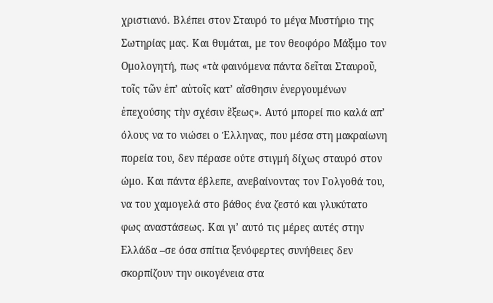χριστιανό. Βλέπει στον Σταυρό το μέγα Μυστήριο της Σωτηρίας μας. Και θυμάται, με τον θεοφόρο Μάξιμο τον Ομολογητή, πως «τὰ φαινόμενα πάντα δεῖται Σταυροῦ, τοῖς τῶν ἐπ’ αὐτοῖς κατ’ αἴσθησιν ἐνεργουμένων ἐπεχούσης τὴν σχέσιν ἕξεως». Αυτό μπορεί πιο καλά απ’ όλους να το νιώσει ο Έλληνας, που μέσα στη μακραίωνη πορεία του, δεν πέρασε ούτε στιγμή δίχως σταυρό στον ώμο. Και πάντα έβλεπε, ανεβαίνοντας τον Γολγοθά του, να του χαμογελά στο βάθος ένα ζεστό και γλυκύτατο φως αναστάσεως. Και γι’ αυτό τις μέρες αυτές στην Ελλάδα –σε όσα σπίτια ξενόφερτες συνήθειες δεν σκορπίζουν την οικογένεια στα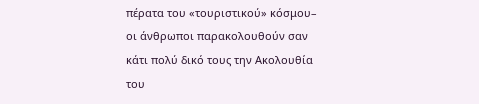πέρατα του «τουριστικού» κόσμου– οι άνθρωποι παρακολουθούν σαν κάτι πολύ δικό τους την Ακολουθία του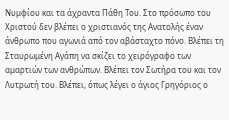Νυμφίου και τα άχραντα Πάθη Του. Στο πρόσωπο του Χριστού δεν βλέπει ο χριστιανός της Ανατολής έναν άνθρωπο που αγωνιά από τον αβάσταχτο πόνο. Βλέπει τη Σταυρωμένη Αγάπη να σκίζει το χειρόγραφο των αμαρτιών των ανθρώπων. Βλέπει τον Σωτήρα του και τον Λυτρωτή του. Βλέπει, όπως λέγει ο άγιος Γρηγόριος ο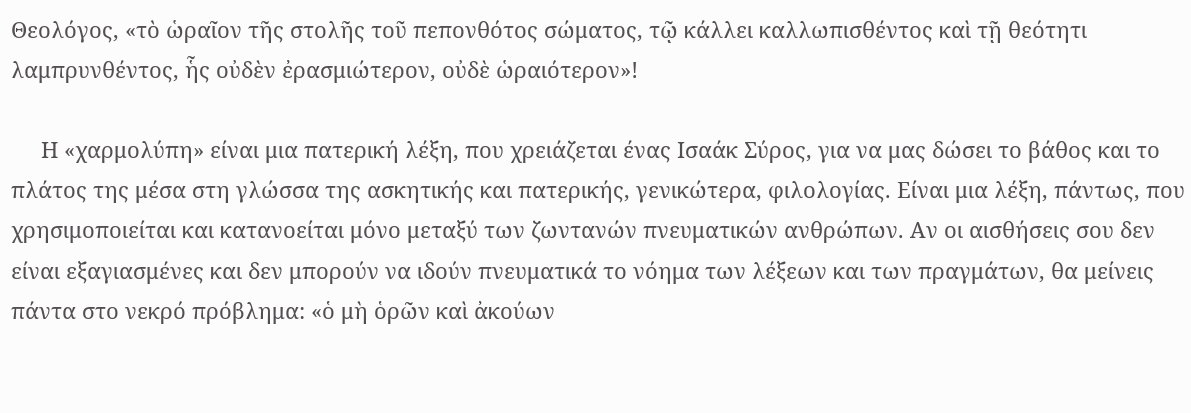Θεολόγος, «τὸ ὡραῖον τῆς στολῆς τοῦ πεπονθότος σώματος, τῷ κάλλει καλλωπισθέντος καὶ τῇ θεότητι λαμπρυνθέντος, ἧς οὐδὲν ἐρασμιώτερον, οὐδὲ ὡραιότερον»!

     Η «χαρμολύπη» είναι μια πατερική λέξη, που χρειάζεται ένας Ισαάκ Σύρος, για να μας δώσει το βάθος και το πλάτος της μέσα στη γλώσσα της ασκητικής και πατερικής, γενικώτερα, φιλολογίας. Είναι μια λέξη, πάντως, που χρησιμοποιείται και κατανοείται μόνο μεταξύ των ζωντανών πνευματικών ανθρώπων. Αν οι αισθήσεις σου δεν είναι εξαγιασμένες και δεν μπορούν να ιδούν πνευματικά το νόημα των λέξεων και των πραγμάτων, θα μείνεις πάντα στο νεκρό πρόβλημα: «ὁ μὴ ὁρῶν καὶ ἀκούων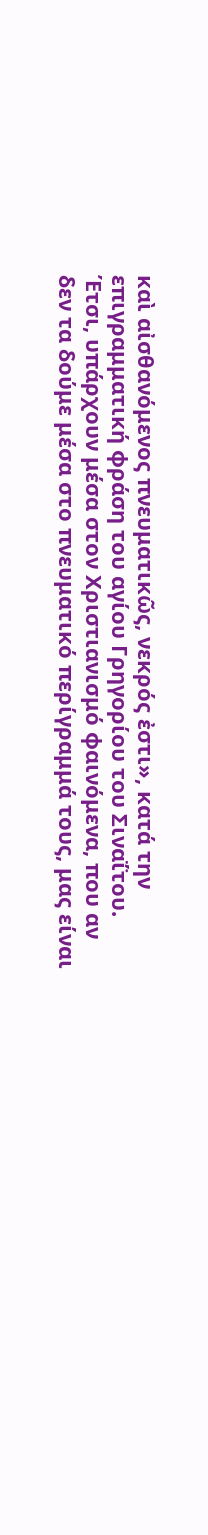καὶ αἰσθανόμενος πνευματικῶς, νεκρός ἐστι», κατά την επιγραμματική φράση του αγίου Γρηγορίου του Σιναΐτου. Έτσι, υπάρχουν μέσα στον Χριστιανισμό φαινόμενα, που αν δεν τα δούμε μέσα στο πνευματικό περίγραμμά τους, μας είναι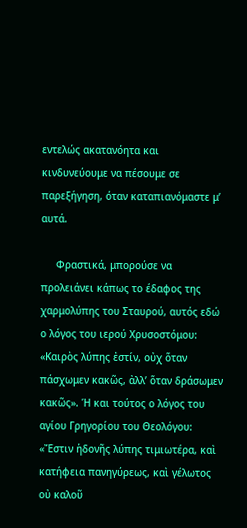εντελώς ακατανόητα και κινδυνεύουμε να πέσουμε σε παρεξήγηση, όταν καταπιανόμαστε μ’ αυτά.

     Φραστικά, μπορούσε να προλειάνει κάπως το έδαφος της χαρμολύπης του Σταυρού, αυτός εδώ ο λόγος του ιερού Χρυσοστόμου: «Καιρὸς λύπης ἐστίν, οὐχ ὅταν πάσχωμεν κακῶς, ἀλλ’ ὅταν δράσωμεν κακῶς». Ή και τούτος ο λόγος του αγίου Γρηγορίου του Θεολόγου: «Ἔστιν ἡδονῆς λύπης τιμιωτέρα, καὶ κατήφεια πανηγύρεως, καὶ γέλωτος οὐ καλοῦ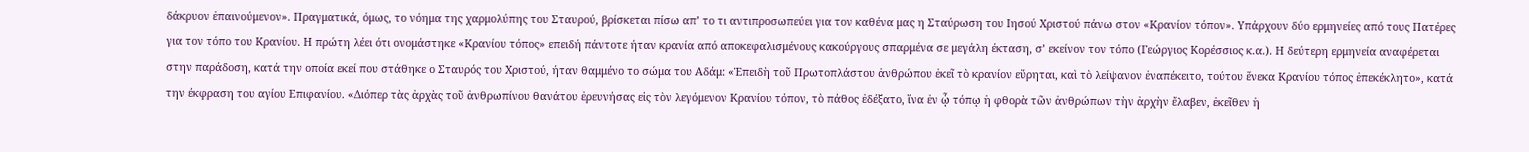δάκρυον ἐπαινούμενον». Πραγματικά, όμως, το νόημα της χαρμολύπης του Σταυρού, βρίσκεται πίσω απ’ το τι αντιπροσωπεύει για τον καθένα μας η Σταύρωση του Ιησού Χριστού πάνω στον «Κρανίον τόπον». Υπάρχουν δύο ερμηνείες από τους Πατέρες για τον τόπο του Κρανίου. Η πρώτη λέει ότι ονομάστηκε «Κρανίου τόπος» επειδή πάντοτε ήταν κρανία από αποκεφαλισμένους κακούργους σπαρμένα σε μεγάλη έκταση, σ’ εκείνον τον τόπο (Γεώργιος Κορέσσιος κ.α.). Η δεύτερη ερμηνεία αναφέρεται στην παράδοση, κατά την οποία εκεί που στάθηκε ο Σταυρός του Χριστού, ήταν θαμμένο το σώμα του Αδάμ: «Ἐπειδὴ τοῦ Πρωτοπλάστου ἀνθρώπου ἐκεῖ τὸ κρανίον εὕρηται, καὶ τὸ λείψανον ἐναπέκειτο, τούτου ἕνεκα Κρανίου τόπος ἐπεκέκλητο», κατά την έκφραση του αγίου Επιφανίου. «Διόπερ τὰς ἀρχὰς τοῦ ἀνθρωπίνου θανάτου ἐρευνήσας εἰς τὸν λεγόμενον Κρανίου τόπον, τὸ πάθος ἐδέξατο, ἵνα ἐν ᾧ τόπῳ ἡ φθορὰ τῶν ἀνθρώπων τὴν ἀρχὴν ἔλαβεν, ἐκεῖθεν ἡ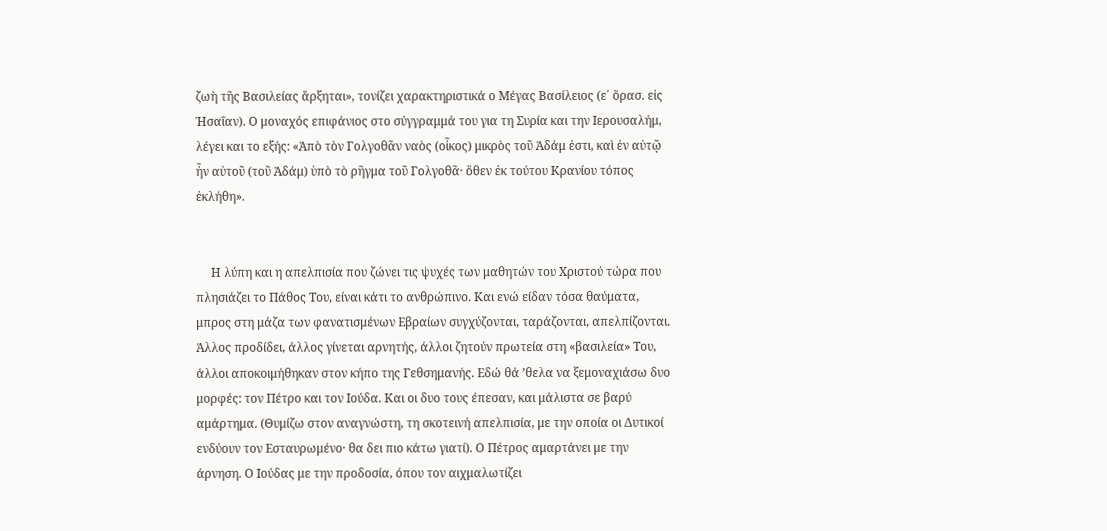ζωὴ τῆς Βασιλείας ἄρξηται», τονίζει χαρακτηριστικά ο Μέγας Βασίλειος (ε΄ ὅρασ. εἰς Ἡσαΐαν). Ο μοναχός επιφάνιος στο σύγγραμμά του για τη Συρία και την Ιερουσαλήμ, λέγει και το εξής: «Ἀπὸ τὸν Γολγοθᾶν ναὸς (οἶκος) μικρὸς τοῦ Ἀδάμ ἐστι, καὶ ἐν αὐτῷ ἦν αὐτοῦ (τοῦ Ἀδάμ) ὑπὸ τὸ ρῆγμα τοῦ Γολγοθᾶ· ὅθεν ἐκ τούτου Κρανίου τόπος ἐκλήθη».


     Η λύπη και η απελπισία που ζώνει τις ψυχές των μαθητών του Χριστού τώρα που πλησιάζει το Πάθος Του, είναι κάτι το ανθρώπινο. Και ενώ είδαν τόσα θαύματα, μπρος στη μάζα των φανατισμένων Εβραίων συγχύζονται, ταράζονται, απελπίζονται. Άλλος προδίδει, άλλος γίνεται αρνητής, άλλοι ζητούν πρωτεία στη «βασιλεία» Του, άλλοι αποκοιμήθηκαν στον κήπο της Γεθσημανής. Εδώ θά ’θελα να ξεμοναχιάσω δυο μορφές: τον Πέτρο και τον Ιούδα. Και οι δυο τους έπεσαν, και μάλιστα σε βαρύ αμάρτημα. (Θυμίζω στον αναγνώστη, τη σκοτεινή απελπισία, με την οποία οι Δυτικοί ενδύουν τον Εσταυρωμένο· θα δει πιο κάτω γιατί). Ο Πέτρος αμαρτάνει με την άρνηση. Ο Ιούδας με την προδοσία, όπου τον αιχμαλωτίζει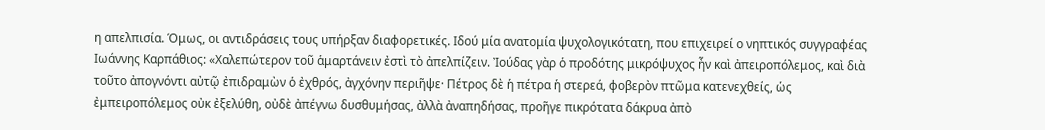η απελπισία. Όμως, οι αντιδράσεις τους υπήρξαν διαφορετικές. Ιδού μία ανατομία ψυχολογικότατη, που επιχειρεί ο νηπτικός συγγραφέας Ιωάννης Καρπάθιος: «Χαλεπώτερον τοῦ ἁμαρτάνειν ἐστὶ τὸ ἀπελπίζειν. Ἰούδας γὰρ ὁ προδότης μικρόψυχος ἦν καὶ ἀπειροπόλεμος, καὶ διὰ τοῦτο ἀπογνόντι αὐτῷ ἐπιδραμὼν ὁ ἐχθρός, ἀγχόνην περιῆψε· Πέτρος δὲ ἡ πέτρα ἡ στερεά, φοβερὸν πτῶμα κατενεχθείς, ὡς ἐμπειροπόλεμος οὐκ ἐξελύθη, οὐδὲ ἀπέγνω δυσθυμήσας, ἀλλὰ ἀναπηδήσας, προῆγε πικρότατα δάκρυα ἀπὸ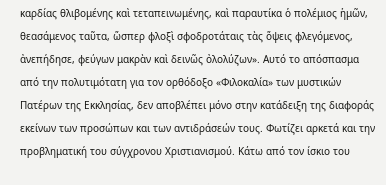καρδίας θλιβομένης καὶ τεταπεινωμένης, καὶ παραυτίκα ὁ πολέμιος ἡμῶν, θεασάμενος ταῦτα, ὥσπερ φλοξὶ σφοδροτάταις τὰς ὅψεις φλεγόμενος, ἀνεπήδησε, φεύγων μακρὰν καὶ δεινῶς ὀλολύζων». Αυτό το απόσπασμα από την πολυτιμότατη για τον ορθόδοξο «Φιλοκαλία» των μυστικών Πατέρων της Εκκλησίας, δεν αποβλέπει μόνο στην κατάδειξη της διαφοράς εκείνων των προσώπων και των αντιδράσεών τους. Φωτίζει αρκετά και την προβληματική του σύγχρονου Χριστιανισμού. Κάτω από τον ίσκιο του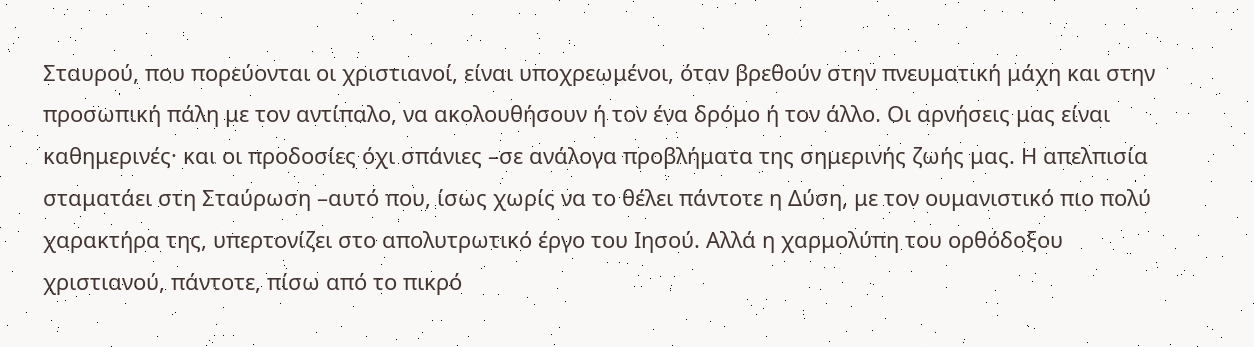Σταυρού, που πορεύονται οι χριστιανοί, είναι υποχρεωμένοι, όταν βρεθούν στην πνευματική μάχη και στην προσωπική πάλη με τον αντίπαλο, να ακολουθήσουν ή τον ένα δρόμο ή τον άλλο. Οι αρνήσεις μας είναι καθημερινές· και οι προδοσίες όχι σπάνιες –σε ανάλογα προβλήματα της σημερινής ζωής μας. Η απελπισία σταματάει στη Σταύρωση –αυτό που, ίσως χωρίς να το θέλει πάντοτε η Δύση, με τον ουμανιστικό πιο πολύ χαρακτήρα της, υπερτονίζει στο απολυτρωτικό έργο του Ιησού. Αλλά η χαρμολύπη του ορθόδοξου χριστιανού, πάντοτε, πίσω από το πικρό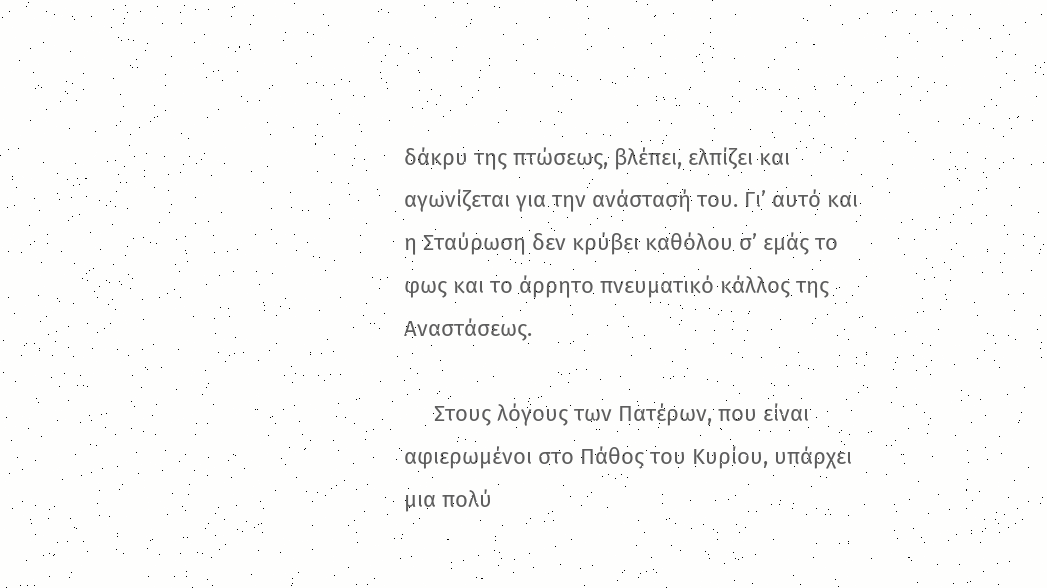δάκρυ της πτώσεως, βλέπει, ελπίζει και αγωνίζεται για την ανάστασή του. Γι’ αυτό και η Σταύρωση δεν κρύβει καθόλου σ’ εμάς το φως και το άρρητο πνευματικό κάλλος της Αναστάσεως.

     Στους λόγους των Πατέρων, που είναι αφιερωμένοι στο Πάθος του Κυρίου, υπάρχει μια πολύ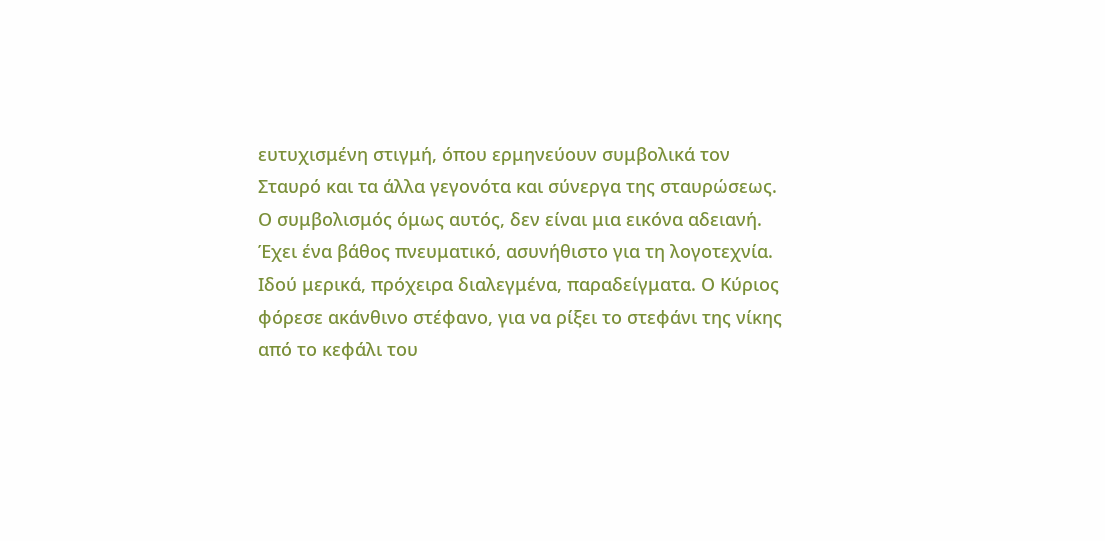ευτυχισμένη στιγμή, όπου ερμηνεύουν συμβολικά τον Σταυρό και τα άλλα γεγονότα και σύνεργα της σταυρώσεως. Ο συμβολισμός όμως αυτός, δεν είναι μια εικόνα αδειανή. Έχει ένα βάθος πνευματικό, ασυνήθιστο για τη λογοτεχνία. Ιδού μερικά, πρόχειρα διαλεγμένα, παραδείγματα. Ο Κύριος φόρεσε ακάνθινο στέφανο, για να ρίξει το στεφάνι της νίκης από το κεφάλι του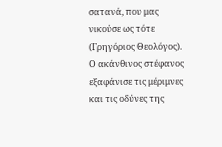σατανά, που μας νικούσε ως τότε (Γρηγόριος Θεολόγος). Ο ακάνθινος στέφανος εξαφάνισε τις μέριμνες και τις οδύνες της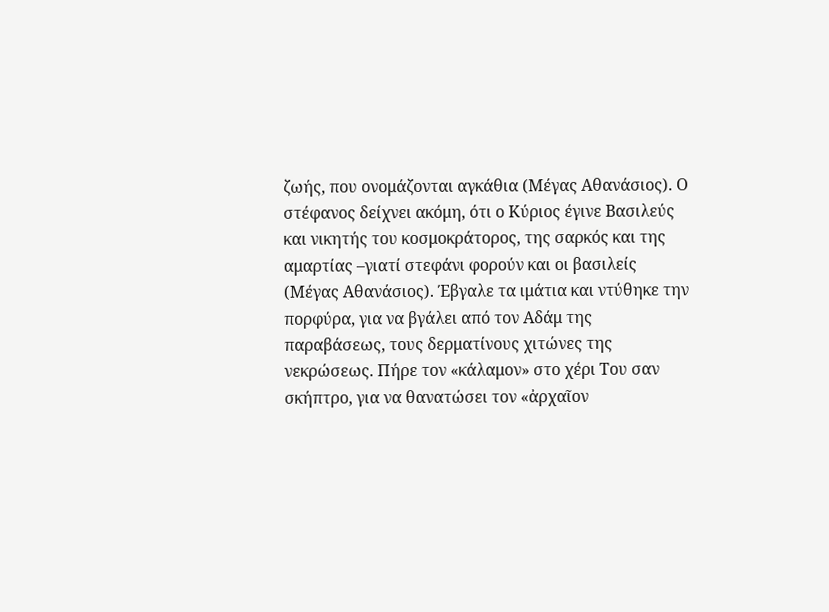ζωής, που ονομάζονται αγκάθια (Μέγας Αθανάσιος). Ο στέφανος δείχνει ακόμη, ότι ο Κύριος έγινε Βασιλεύς και νικητής του κοσμοκράτορος, της σαρκός και της αμαρτίας –γιατί στεφάνι φορούν και οι βασιλείς (Μέγας Αθανάσιος). Έβγαλε τα ιμάτια και ντύθηκε την πορφύρα, για να βγάλει από τον Αδάμ της παραβάσεως, τους δερματίνους χιτώνες της νεκρώσεως. Πήρε τον «κάλαμον» στο χέρι Του σαν σκήπτρο, για να θανατώσει τον «ἀρχαῖον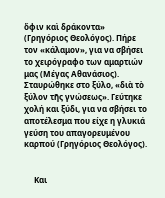ὄφιν καὶ δράκοντα» (Γρηγόριος Θεολόγος). Πήρε τον «κάλαμον», για να σβήσει το χειρόγραφο των αμαρτιών μας (Μέγας Αθανάσιος). Σταυρώθηκε στο ξύλο, «διὰ τὸ ξύλον τῆς γνώσεως». Γεύτηκε χολή και ξύδι, για να σβήσει το αποτέλεσμα που είχε η γλυκιά γεύση του απαγορευμένου καρπού (Γρηγόριος Θεολόγος).


     Και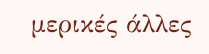μερικές άλλες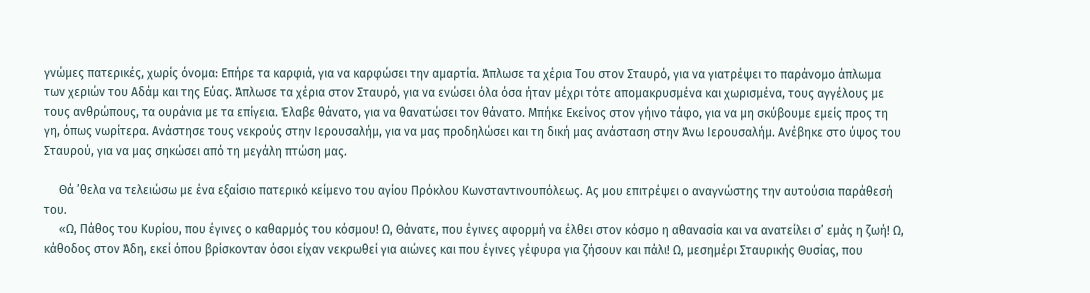γνώμες πατερικές, χωρίς όνομα: Επήρε τα καρφιά, για να καρφώσει την αμαρτία. Άπλωσε τα χέρια Του στον Σταυρό, για να γιατρέψει το παράνομο άπλωμα των χεριών του Αδάμ και της Εύας. Άπλωσε τα χέρια στον Σταυρό, για να ενώσει όλα όσα ήταν μέχρι τότε απομακρυσμένα και χωρισμένα, τους αγγέλους με τους ανθρώπους, τα ουράνια με τα επίγεια. Έλαβε θάνατο, για να θανατώσει τον θάνατο. Μπήκε Εκείνος στον γήινο τάφο, για να μη σκύβουμε εμείς προς τη γη, όπως νωρίτερα. Ανάστησε τους νεκρούς στην Ιερουσαλήμ, για να μας προδηλώσει και τη δική μας ανάσταση στην Άνω Ιερουσαλήμ. Ανέβηκε στο ύψος του Σταυρού, για να μας σηκώσει από τη μεγάλη πτώση μας.

     Θά ’θελα να τελειώσω με ένα εξαίσιο πατερικό κείμενο του αγίου Πρόκλου Κωνσταντινουπόλεως. Ας μου επιτρέψει ο αναγνώστης την αυτούσια παράθεσή του.
     «Ω, Πάθος του Κυρίου, που έγινες ο καθαρμός του κόσμου! Ω, Θάνατε, που έγινες αφορμή να έλθει στον κόσμο η αθανασία και να ανατείλει σ’ εμάς η ζωή! Ω, κάθοδος στον Άδη, εκεί όπου βρίσκονταν όσοι είχαν νεκρωθεί για αιώνες και που έγινες γέφυρα για ζήσουν και πάλι! Ω, μεσημέρι Σταυρικής Θυσίας, που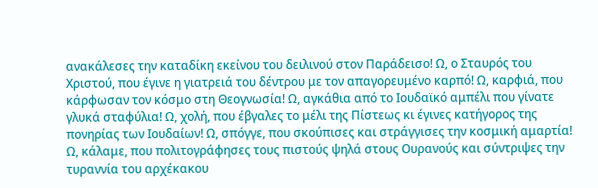ανακάλεσες την καταδίκη εκείνου του δειλινού στον Παράδεισο! Ω, ο Σταυρός του Χριστού, που έγινε η γιατρειά του δέντρου με τον απαγορευμένο καρπό! Ω, καρφιά, που κάρφωσαν τον κόσμο στη Θεογνωσία! Ω, αγκάθια από το Ιουδαϊκό αμπέλι που γίνατε γλυκά σταφύλια! Ω, χολή, που έβγαλες το μέλι της Πίστεως κι έγινες κατήγορος της πονηρίας των Ιουδαίων! Ω, σπόγγε, που σκούπισες και στράγγισες την κοσμική αμαρτία! Ω, κάλαμε, που πολιτογράφησες τους πιστούς ψηλά στους Ουρανούς και σύντριψες την τυραννία του αρχέκακου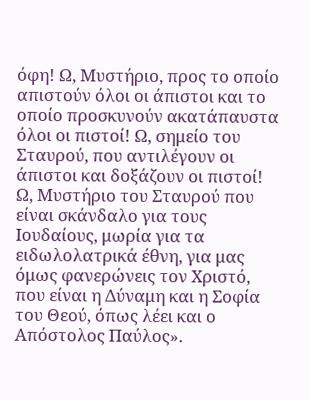όφη! Ω, Μυστήριο, προς το οποίο απιστούν όλοι οι άπιστοι και το οποίο προσκυνούν ακατάπαυστα όλοι οι πιστοί! Ω, σημείο του Σταυρού, που αντιλέγουν οι άπιστοι και δοξάζουν οι πιστοί! Ω, Μυστήριο του Σταυρού που είναι σκάνδαλο για τους Ιουδαίους, μωρία για τα ειδωλολατρικά έθνη, για μας όμως φανερώνεις τον Χριστό, που είναι η Δύναμη και η Σοφία του Θεού, όπως λέει και ο Απόστολος Παύλος».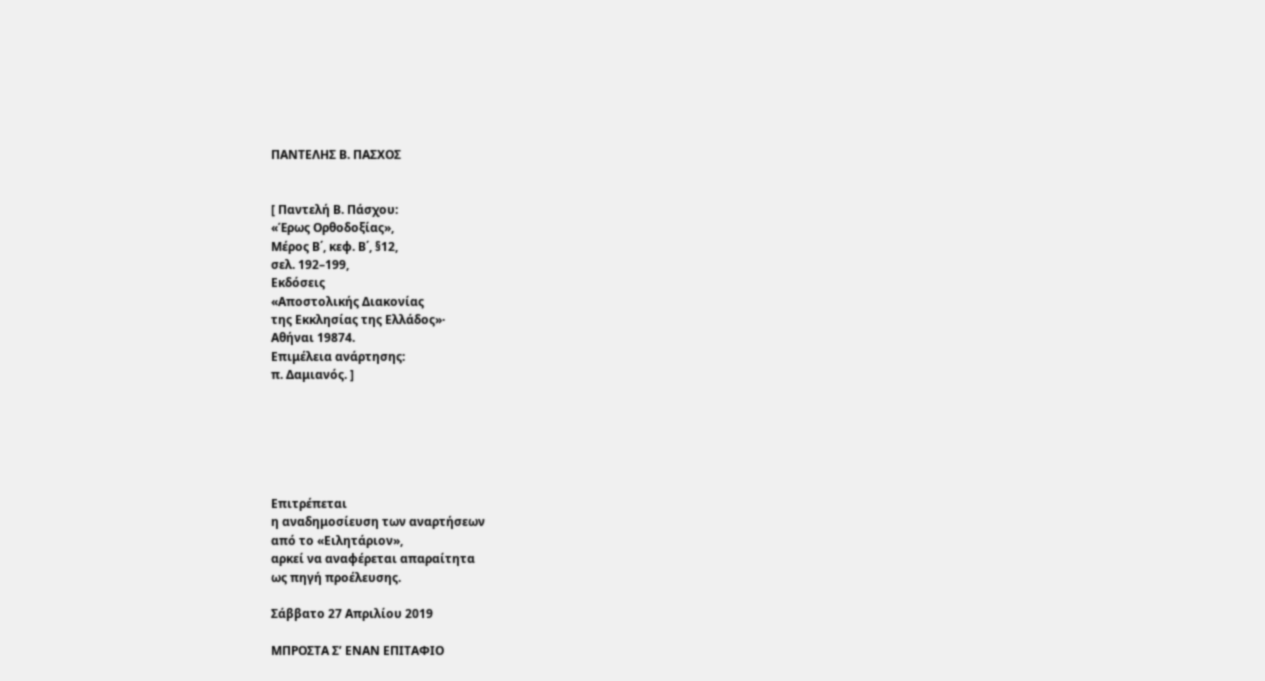ΠΑΝΤΕΛΗΣ Β. ΠΑΣΧΟΣ


[ Παντελή Β. Πάσχου:
«Έρως Ορθοδοξίας»,
Μέρος Β΄, κεφ. Β΄, §12,
σελ. 192–199,
Εκδόσεις
«Αποστολικής Διακονίας
της Εκκλησίας της Ελλάδος»·
Αθήναι 19874.
Επιμέλεια ανάρτησης:
π. Δαμιανός. ]






Επιτρέπεται
η αναδημοσίευση των αναρτήσεων
από το «Ειλητάριον»,
αρκεί να αναφέρεται απαραίτητα
ως πηγή προέλευσης.

Σάββατο 27 Απριλίου 2019

ΜΠΡΟΣΤΑ Σ’ ΕΝΑΝ ΕΠΙΤΑΦΙΟ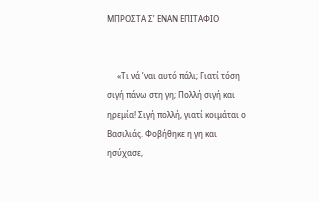ΜΠΡΟΣΤΑ Σ’ ΕΝΑΝ ΕΠΙΤΑΦΙΟ


     «Τι νά ’ναι αυτό πάλι; Γιατί τόση σιγή πάνω στη γη; Πολλή σιγή και ηρεμία! Σιγή πολλή, γιατί κοιμάται ο Βασιλιάς. Φοβήθηκε η γη και ησύχασε,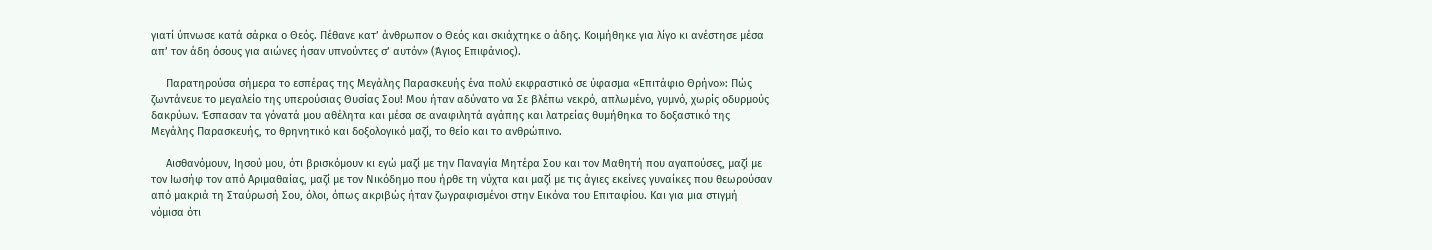γιατί ύπνωσε κατά σάρκα ο Θεός. Πέθανε κατ’ άνθρωπον ο Θεός και σκιάχτηκε ο άδης. Κοιμήθηκε για λίγο κι ανέστησε μέσα απ’ τον άδη όσους για αιώνες ήσαν υπνούντες σ’ αυτόν» (Άγιος Επιφάνιος).

     Παρατηρούσα σήμερα το εσπέρας της Μεγάλης Παρασκευής ένα πολύ εκφραστικό σε ύφασμα «Επιτάφιο Θρήνο»: Πώς ζωντάνευε το μεγαλείο της υπερούσιας Θυσίας Σου! Μου ήταν αδύνατο να Σε βλέπω νεκρό, απλωμένο, γυμνό, χωρίς οδυρμούς δακρύων. Έσπασαν τα γόνατά μου αθέλητα και μέσα σε αναφιλητά αγάπης και λατρείας θυμήθηκα το δοξαστικό της Μεγάλης Παρασκευής, το θρηνητικό και δοξολογικό μαζί, το θείο και το ανθρώπινο.

     Αισθανόμουν, Ιησού μου, ότι βρισκόμουν κι εγώ μαζί με την Παναγία Μητέρα Σου και τον Μαθητή που αγαπούσες, μαζί με τον Ιωσήφ τον από Αριμαθαίας, μαζί με τον Νικόδημο που ήρθε τη νύχτα και μαζί με τις άγιες εκείνες γυναίκες που θεωρούσαν από μακριά τη Σταύρωσή Σου, όλοι, όπως ακριβώς ήταν ζωγραφισμένοι στην Εικόνα του Επιταφίου. Και για μια στιγμή νόμισα ότι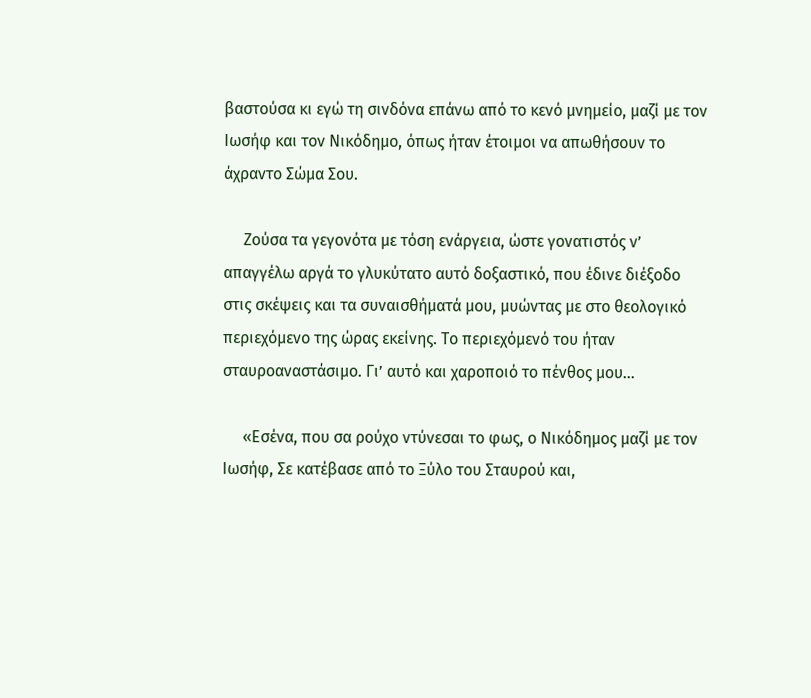βαστούσα κι εγώ τη σινδόνα επάνω από το κενό μνημείο, μαζί με τον Ιωσήφ και τον Νικόδημο, όπως ήταν έτοιμοι να απωθήσουν το άχραντο Σώμα Σου.

     Ζούσα τα γεγονότα με τόση ενάργεια, ώστε γονατιστός ν’ απαγγέλω αργά το γλυκύτατο αυτό δοξαστικό, που έδινε διέξοδο στις σκέψεις και τα συναισθήματά μου, μυώντας με στο θεολογικό περιεχόμενο της ώρας εκείνης. Το περιεχόμενό του ήταν σταυροαναστάσιμο. Γι’ αυτό και χαροποιό το πένθος μου…

     «Εσένα, που σα ρούχο ντύνεσαι το φως, ο Νικόδημος μαζί με τον Ιωσήφ, Σε κατέβασε από το Ξύλο του Σταυρού και,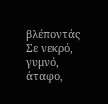βλέποντάς Σε νεκρό, γυμνό, άταφο,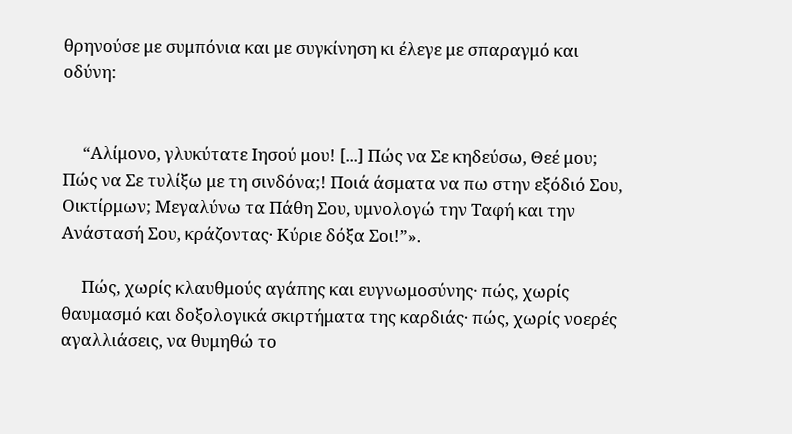θρηνούσε με συμπόνια και με συγκίνηση κι έλεγε με σπαραγμό και οδύνη:


     “Αλίμονο, γλυκύτατε Ιησού μου! [...] Πώς να Σε κηδεύσω, Θεέ μου; Πώς να Σε τυλίξω με τη σινδόνα;! Ποιά άσματα να πω στην εξόδιό Σου, Οικτίρμων; Μεγαλύνω τα Πάθη Σου, υμνολογώ την Ταφή και την Ανάστασή Σου, κράζοντας· Κύριε δόξα Σοι!”».

     Πώς, χωρίς κλαυθμούς αγάπης και ευγνωμοσύνης· πώς, χωρίς θαυμασμό και δοξολογικά σκιρτήματα της καρδιάς· πώς, χωρίς νοερές αγαλλιάσεις, να θυμηθώ το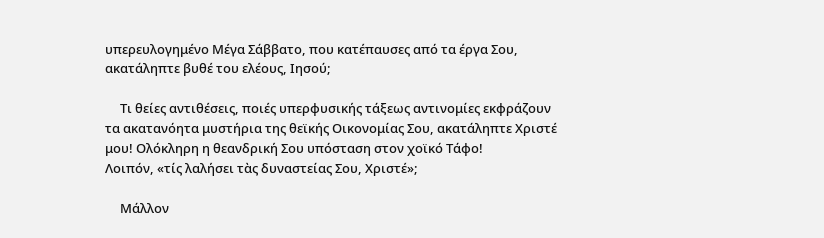υπερευλογημένο Μέγα Σάββατο, που κατέπαυσες από τα έργα Σου, ακατάληπτε βυθέ του ελέους, Ιησού;

     Τι θείες αντιθέσεις, ποιές υπερφυσικής τάξεως αντινομίες εκφράζουν τα ακατανόητα μυστήρια της θεϊκής Οικονομίας Σου, ακατάληπτε Χριστέ μου! Ολόκληρη η θεανδρική Σου υπόσταση στον χοϊκό Τάφο!
Λοιπόν, «τίς λαλήσει τὰς δυναστείας Σου, Χριστέ»;

     Μάλλον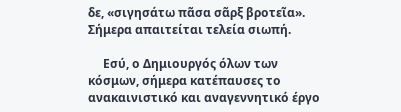δε, «σιγησάτω πᾶσα σᾶρξ βροτεῖα». Σήμερα απαιτείται τελεία σιωπή.

     Εσύ, ο Δημιουργός όλων των κόσμων, σήμερα κατέπαυσες το ανακαινιστικό και αναγεννητικό έργο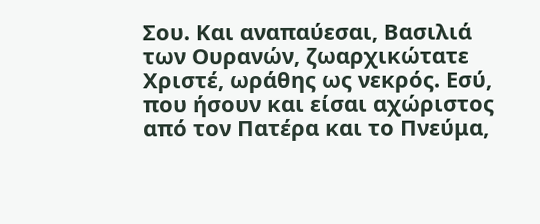Σου. Και αναπαύεσαι, Βασιλιά των Ουρανών, ζωαρχικώτατε Χριστέ, ωράθης ως νεκρός. Εσύ, που ήσουν και είσαι αχώριστος από τον Πατέρα και το Πνεύμα,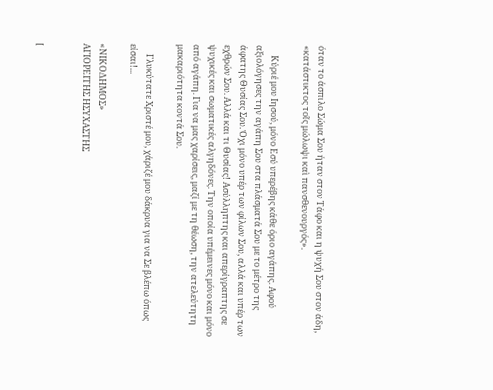όταν το άσπιλο Σώμα Σου ήταν στον Τάφο και η ψυχή Σου στον άδη, «κατάστικτος τοῖς μώλωψι καὶ πανσθενουργός».

     Κύριέ μου Ιησού, μόνο Εσύ υπερέβης κάθε όριο αγάπης. Αφού αξιολόγησες την αγάπη Σου στα πλάσματά Σου με το μέτρο της άφατης Θυσίας Σου. Όχι μόνο υπέρ των φίλων Σου, αλλά και υπέρ των εχθρών Σου. Αλλά και τι Θυσίας! Ασύλληπτης και απερίγραπτης σε ψυχικές και σωματικές αλγηδόνες. Την οποία υπέμεινες μόνο και μόνο από αγάπη. Για να μας χαρίσεις, μαζί με τη θέωση, την ατελεύτητη μακαριότητα κοντά Σου.

     Γλυκύτατε Χριστέ μου, χάριζέ μου δάκρυα για να Σε βλέπω όπως είσαι!...

«ΝΙΚΟΔΗΜΟΣ»
ΑΓΙΟΡΕΙΤΗΣ ΗΣΥΧΑΣΤΗΣ


[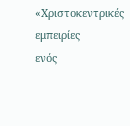«Χριστοκεντρικές εμπειρίες
ενός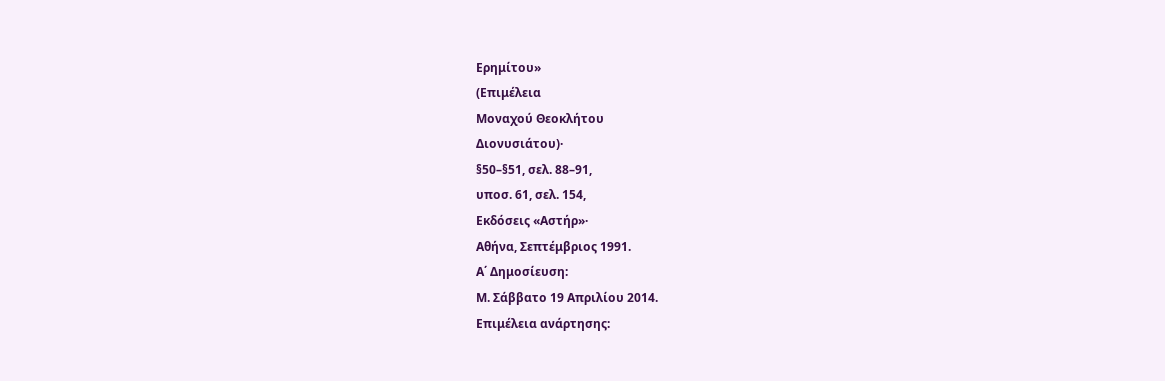Ερημίτου»
(Επιμέλεια
Μοναχού Θεοκλήτου
Διονυσιάτου)·
§50–§51, σελ. 88–91,
υποσ. 61, σελ. 154,
Εκδόσεις «Αστήρ»·
Αθήνα, Σεπτέμβριος 1991.
Α΄ Δημοσίευση:
Μ. Σάββατο 19 Απριλίου 2014.
Επιμέλεια ανάρτησης: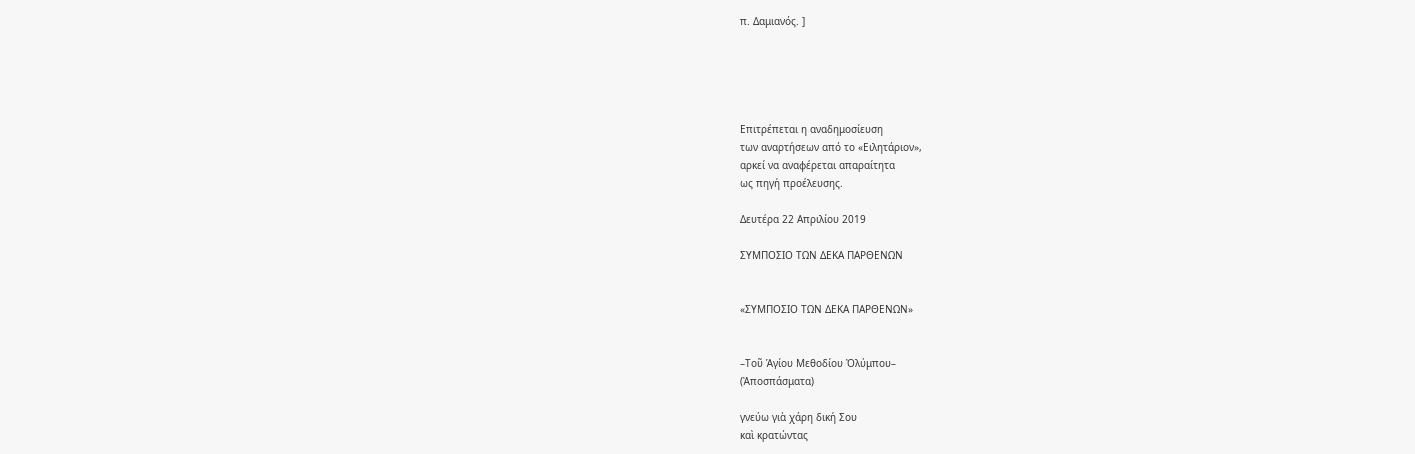π. Δαμιανός. ]





Επιτρέπεται η αναδημοσίευση
των αναρτήσεων από το «Ειλητάριον»,
αρκεί να αναφέρεται απαραίτητα
ως πηγή προέλευσης.

Δευτέρα 22 Απριλίου 2019

ΣΥΜΠΟΣΙΟ ΤΩΝ ΔΕΚΑ ΠΑΡΘΕΝΩΝ


«ΣΥΜΠΟΣΙΟ ΤΩΝ ΔΕΚΑ ΠΑΡΘΕΝΩΝ»


–Τοῦ Ἁγίου Μεθοδίου Ὀλύμπου–
(Ἀποσπάσματα)

γνεύω γιὰ χάρη δική Σου
καὶ κρατώντας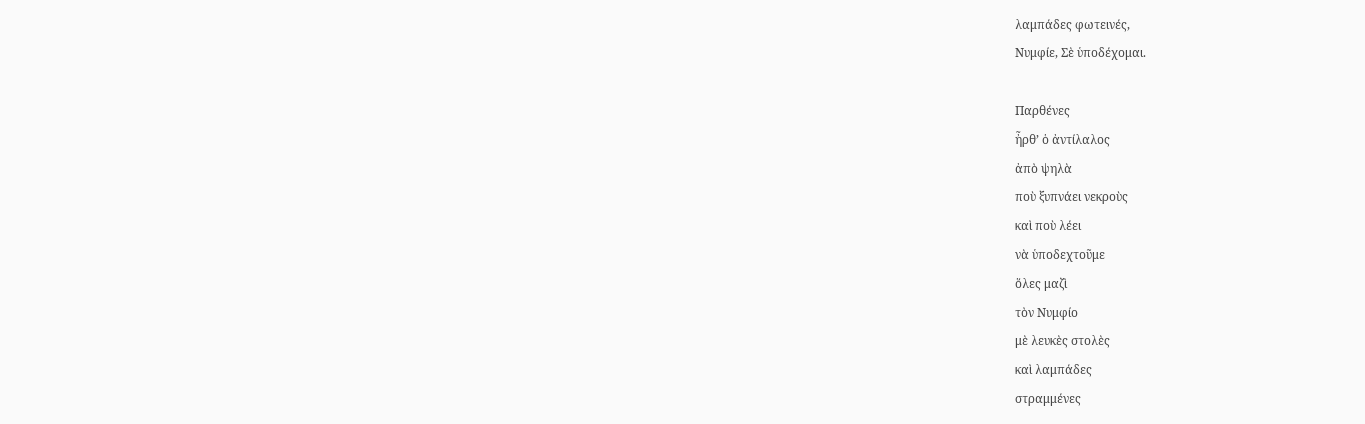λαμπάδες φωτεινές,
Νυμφίε, Σὲ ὑποδέχομαι.

Παρθένες
ἦρθ’ ὁ ἀντίλαλος
ἀπὸ ψηλὰ
ποὺ ξυπνάει νεκροὺς
καὶ ποὺ λέει
νὰ ὑποδεχτοῦμε
ὅλες μαζὶ
τὸν Νυμφίο
μὲ λευκὲς στολὲς
καὶ λαμπάδες
στραμμένες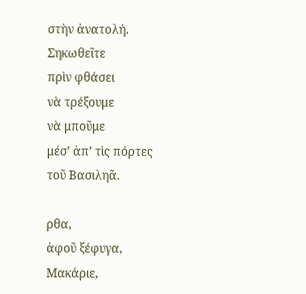στὴν ἀνατολή.
Σηκωθεῖτε
πρὶν φθάσει
νὰ τρέξουμε
νὰ μποῦμε
μέσ’ ἀπ’ τὶς πόρτες
τοῦ Βασιληᾶ.

ρθα,
ἀφοῦ ξέφυγα,
Μακάριε,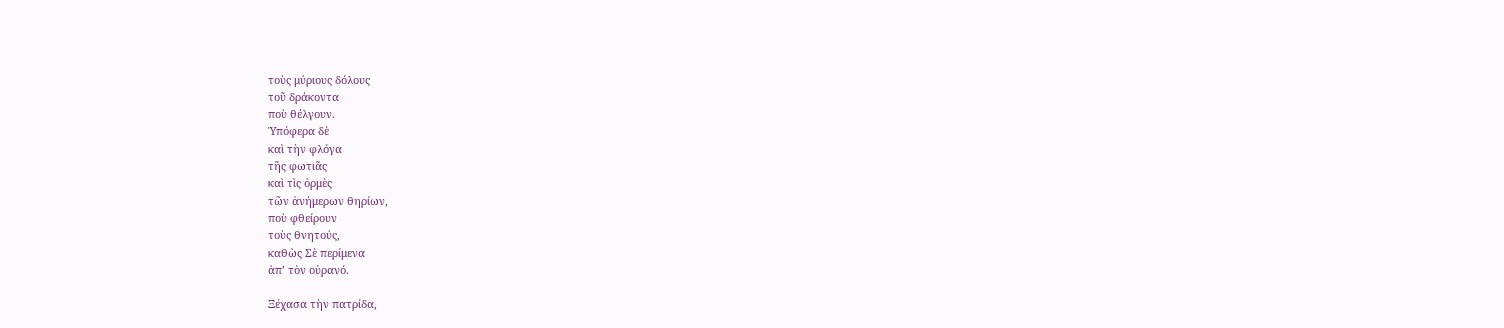τοὺς μύριους δόλους
τοῦ δράκοντα
ποὺ θέλγουν.
Ὑπόφερα δὲ
καὶ τὴν φλόγα
τῆς φωτιᾶς
καὶ τὶς ὁρμὲς
τῶν ἀνήμερων θηρίων,
ποὺ φθείρουν
τοὺς θνητούς,
καθὼς Σὲ περίμενα
ἀπ’ τὸν οὐρανό.

Ξέχασα τὴν πατρίδα,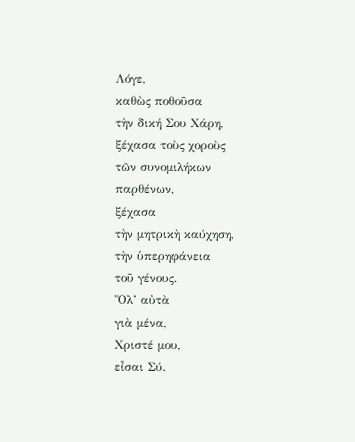Λόγε,
καθὼς ποθοῦσα
τὴν δική Σου Χάρη,
ξέχασα τοὺς χοροὺς
τῶν συνομιλήκων
παρθένων,
ξέχασα
τὴν μητρικὴ καύχηση,
τὴν ὑπερηφάνεια
τοῦ γένους.
Ὅλ’ αὐτὰ
γιὰ μένα,
Χριστέ μου,
εἶσαι Σύ.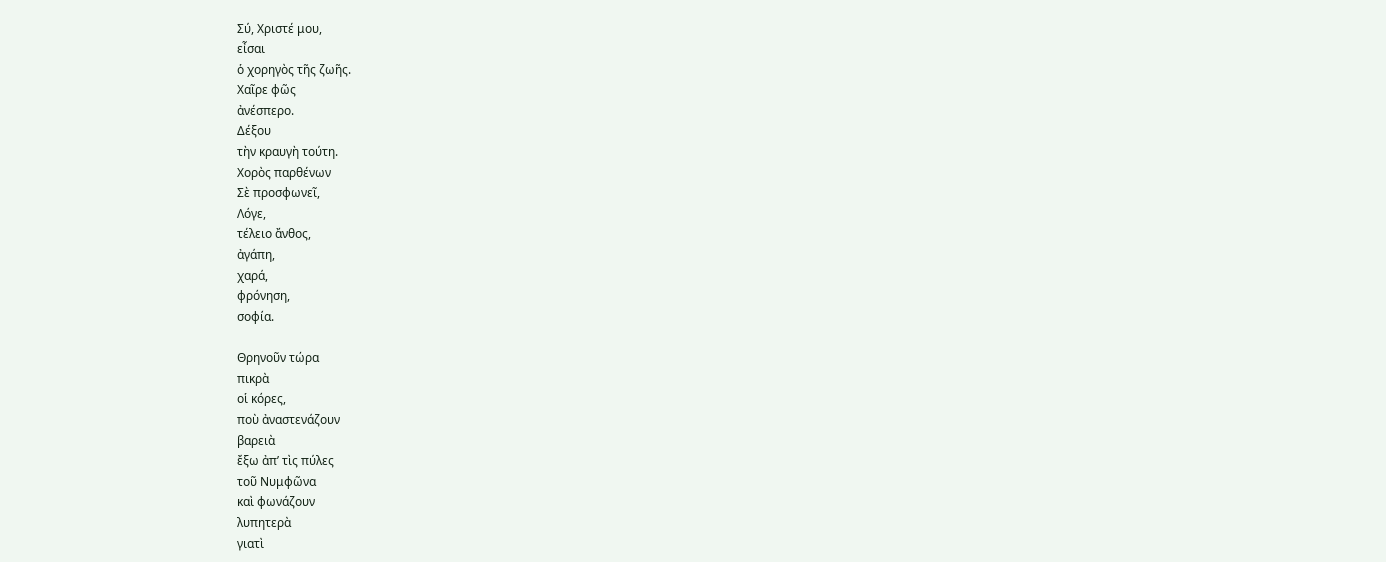Σύ, Χριστέ μου,
εἶσαι
ὁ χορηγὸς τῆς ζωῆς.
Χαῖρε φῶς
ἀνέσπερο.
Δέξου
τὴν κραυγὴ τούτη.
Χορὸς παρθένων
Σὲ προσφωνεῖ,
Λόγε,
τέλειο ἄνθος,
ἀγάπη,
χαρά,
φρόνηση,
σοφία.

Θρηνοῦν τώρα
πικρὰ
οἱ κόρες,
ποὺ ἀναστενάζουν
βαρειὰ
ἔξω ἀπ’ τὶς πύλες
τοῦ Νυμφῶνα
καὶ φωνάζουν
λυπητερὰ
γιατὶ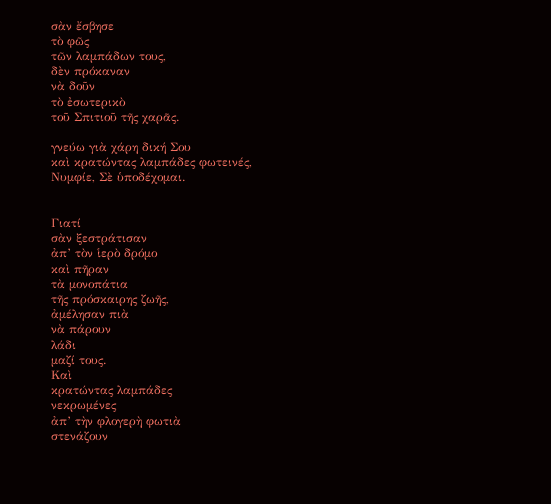σὰν ἔσβησε
τὸ φῶς
τῶν λαμπάδων τους,
δὲν πρόκαναν
νὰ δοῦν
τὸ ἐσωτερικὸ
τοῦ Σπιτιοῦ τῆς χαρᾶς.

γνεύω γιὰ χάρη δική Σου
καὶ κρατώντας λαμπάδες φωτεινές,
Νυμφίε, Σὲ ὑποδέχομαι.


Γιατί
σὰν ξεστράτισαν
ἀπ’ τὸν ἱερὸ δρόμο
καὶ πῆραν
τὰ μονοπάτια
τῆς πρόσκαιρης ζωῆς,
ἀμέλησαν πιὰ
νὰ πάρουν
λάδι
μαζί τους.
Καὶ
κρατώντας λαμπάδες
νεκρωμένες
ἀπ’ τὴν φλογερὴ φωτιὰ
στενάζουν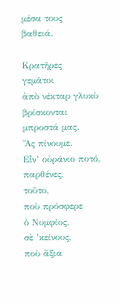μέσα τους
βαθειά.

Κρατῆρες
γεμᾶτοι
ἀπὸ νέκταρ γλυκὺ
βρίσκονται
μπροστά μας.
Ἂς πίνουμε.
Εἶν’ οὐράνιο ποτό,
παρθένες,
τοῦτο,
ποὺ πρόσφερε
ὁ Νυμφίος,
σὲ ’κείνους,
ποὺ ἄξια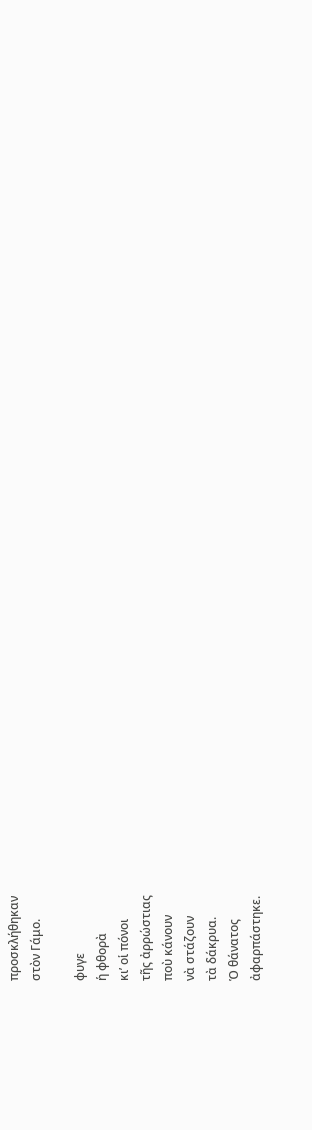προσκλήθηκαν
στὸν Γάμο.

φυγε
ἡ φθορὰ
κι’ οἱ πόνοι
τῆς ἀρρώστιας
ποὺ κάνουν
νὰ στάζουν
τὰ δάκρυα.
Ὁ θάνατος
ἀφαρπάστηκε.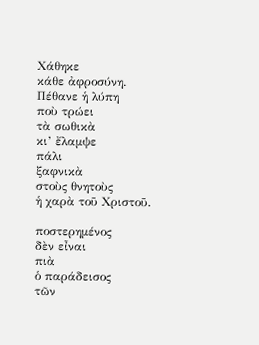Χάθηκε
κάθε ἀφροσύνη.
Πέθανε ἡ λύπη
ποὺ τρώει
τὰ σωθικὰ
κι’ ἔλαμψε
πάλι
ξαφνικὰ
στοὺς θνητοὺς
ἡ χαρὰ τοῦ Χριστοῦ.

ποστερημένος
δὲν εἶναι
πιὰ
ὁ παράδεισος
τῶν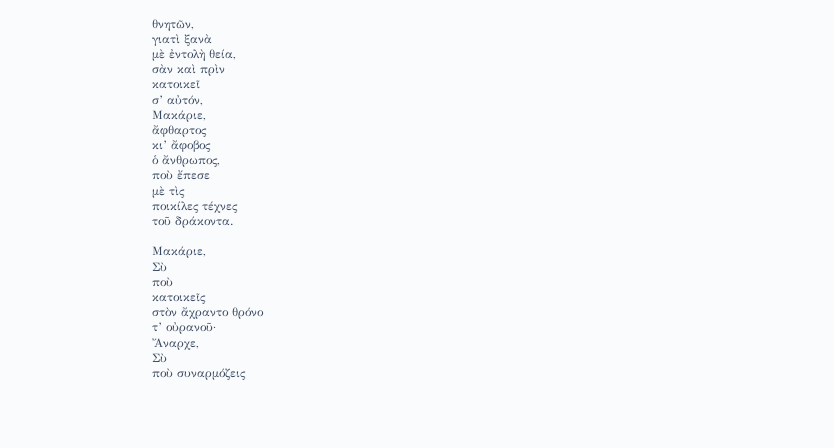θνητῶν,
γιατὶ ξανὰ
μὲ ἐντολὴ θεία,
σὰν καὶ πρὶν
κατοικεῖ
σ’ αὐτόν,
Μακάριε,
ἄφθαρτος
κι’ ἄφοβος
ὁ ἄνθρωπος,
ποὺ ἔπεσε
μὲ τὶς
ποικίλες τέχνες
τοῦ δράκοντα.

Μακάριε,
Σὺ
ποὺ
κατοικεῖς
στὸν ἄχραντο θρόνο
τ’ οὐρανοῦ·
Ἄναρχε,
Σὺ
ποὺ συναρμόζεις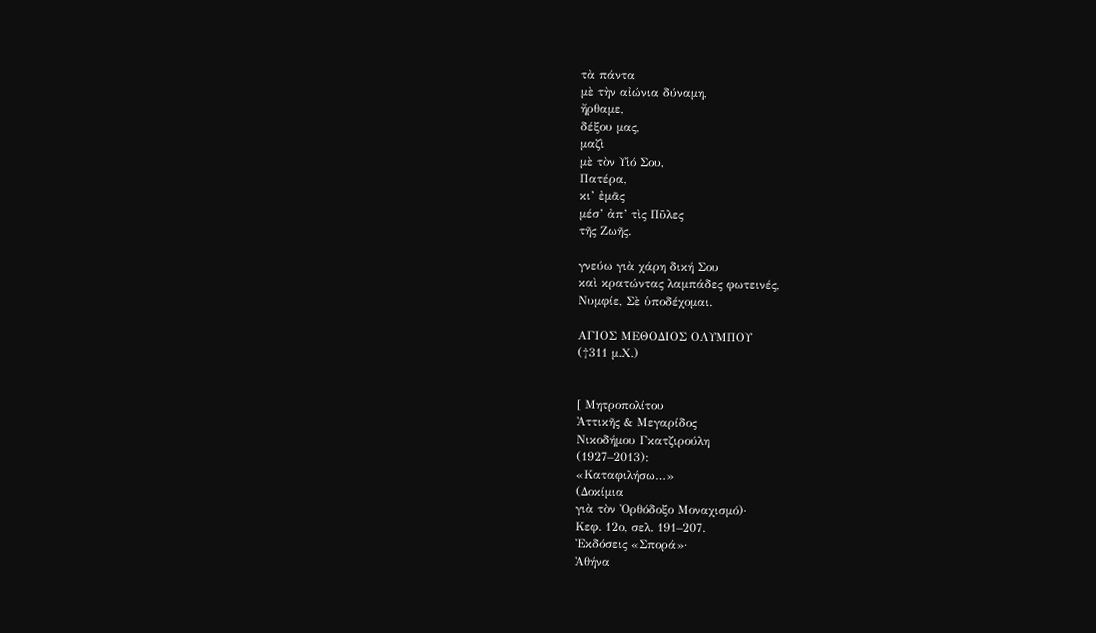τὰ πάντα
μὲ τὴν αἰώνια δύναμη,
ἤρθαμε,
δέξου μας,
μαζὶ
μὲ τὸν Υἱό Σου,
Πατέρα,
κι’ ἐμᾶς
μέσ’ ἀπ’ τὶς Πῦλες
τῆς Ζωῆς.

γνεύω γιὰ χάρη δική Σου
καὶ κρατώντας λαμπάδες φωτεινές,
Νυμφίε, Σὲ ὑποδέχομαι.

ΑΓΙΟΣ ΜΕΘΟΔΙΟΣ ΟΛΥΜΠΟΥ
(†311 μ.Χ.)


[ Μητροπολίτου
Ἀττικῆς & Μεγαρίδος
Νικοδήμου Γκατζιρούλη
(1927–2013):
«Καταφιλήσω…»
(Δοκίμια
γιὰ τὸν Ὀρθόδοξο Μοναχισμό)·
Κεφ. 12ο, σελ. 191–207.
Ἐκδόσεις «Σπορά»·
Ἀθήνα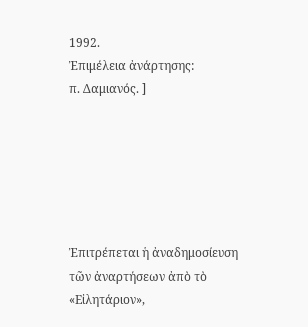1992.
Ἐπιμέλεια ἀνάρτησης:
π. Δαμιανός. ]






Ἐπιτρέπεται ἡ ἀναδημοσίευση
τῶν ἀναρτήσεων ἀπὸ τὸ «Εἰλητάριον»,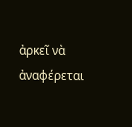ἀρκεῖ νὰ ἀναφέρεται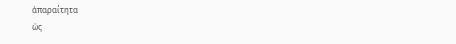ἀπαραίτητα
ὡς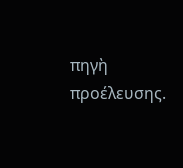πηγὴ προέλευσης.